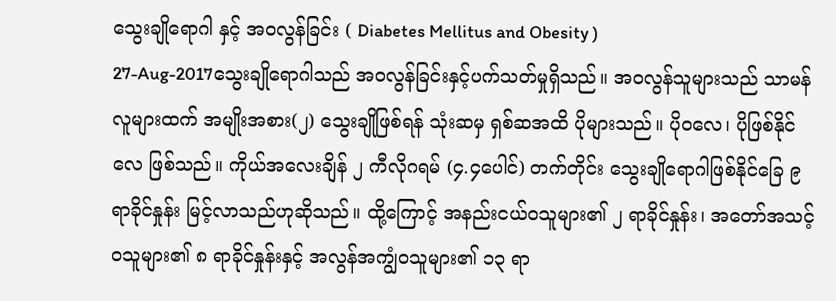သွေးချိုရောဂါ နှင့် အဝလွန်ခြင်း ( Diabetes Mellitus and Obesity )
27-Aug-2017သွေးချိုရောဂါသည် အဝလွန်ခြင်းနှင့်ပက်သတ်မှုရှိသည်။ အဝလွန်သူများသည် သာမန်လူများထက် အမျိုးအစား(၂) သွေးချိုဖြစ်ရန် သုံးဆမှ ရှစ်ဆအထိ ပိုများသည်။ ပိုဝလေ၊ ပိုဖြစ်နိုင်လေ ဖြစ်သည်။ ကိုယ်အလေးချိန် ၂ ကီလိုဂရမ် (၄.၄ပေါင်) တက်တိုင်း သွေးချိုရောဂါဖြစ်နိုင်ခြေ ၉ ရာခိုင်နှုန်း မြင့်လာသည်ဟုဆိုသည်။ ထို့ကြောင့် အနည်းငယ်ဝသူများ၏ ၂ ရာခိုင်နှုန်း၊ အတော်အသင့် ဝသူများ၏ ၈ ရာခိုင်နှုန်းနှင့် အလွန်အကျွံဝသူများ၏ ၁၃ ရာ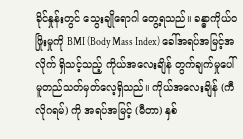ခိုင်နှုန်းတွင် သွေးချိုရောဂါ တွေ့ရသည်။ ခန္ဓာကိုယ်ဝဖြိုးမှုကို BMI (Body Mass Index) ခေါ်အရပ်အမြင့်အလိုက် ရှိသင့်သည့် ကိုယ်အလေးချိန် တွက်ချက်မှုပေါ် မူတည်သတ်မှတ်လေ့ရှိသည်။ ကိုယ်အလေးချိန် (ကီလိုဂရမ်) ကို အရပ်အမြင့် (မီတာ) နှစ်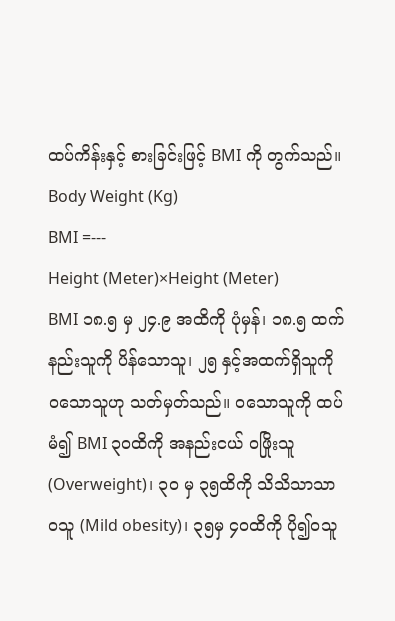ထပ်ကိန်းနှင့် စားခြင်းဖြင့် BMI ကို တွက်သည်။
Body Weight (Kg)
BMI =---
Height (Meter)×Height (Meter)
BMI ၁၈.၅ မှ ၂၄.၉ အထိကို ပုံမှန်၊ ၁၈.၅ ထက်နည်းသူကို ပိန်သောသူ၊ ၂၅ နှင့်အထက်ရှိသူကို ဝသောသူဟု သတ်မှတ်သည်။ ဝသောသူကို ထပ်မံ၍ BMI ၃၀ထိကို အနည်းငယ် ဝဖြိုးသူ (Overweight)၊ ၃၀ မှ ၃၅ထိကို သိသိသာသာဝသူ (Mild obesity)၊ ၃၅မှ ၄၀ထိကို ပို၍ဝသူ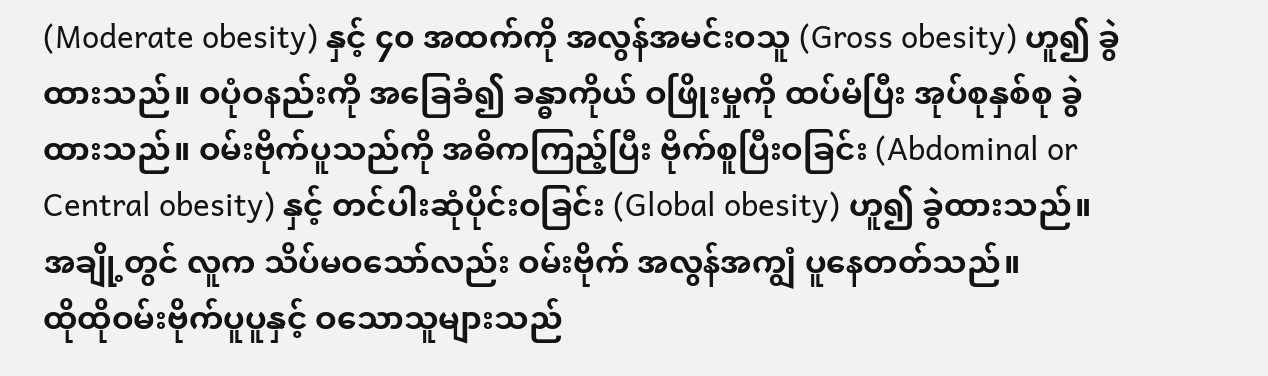(Moderate obesity) နှင့် ၄၀ အထက်ကို အလွန်အမင်းဝသူ (Gross obesity) ဟူ၍ ခွဲထားသည်။ ဝပုံဝနည်းကို အခြေခံ၍ ခန္ဓာကိုယ် ဝဖြိုးမှုကို ထပ်မံပြီး အုပ်စုနှစ်စု ခွဲထားသည်။ ဝမ်းဗိုက်ပူသည်ကို အဓိကကြည့်ပြီး ဗိုက်စူပြီးဝခြင်း (Abdominal or Central obesity) နှင့် တင်ပါးဆုံပိုင်းဝခြင်း (Global obesity) ဟူ၍ ခွဲထားသည်။ အချို့တွင် လူက သိပ်မဝသော်လည်း ဝမ်းဗိုက် အလွန်အကျွံ ပူနေတတ်သည်။
ထိုထိုဝမ်းဗိုက်ပူပူနှင့် ဝသောသူများသည်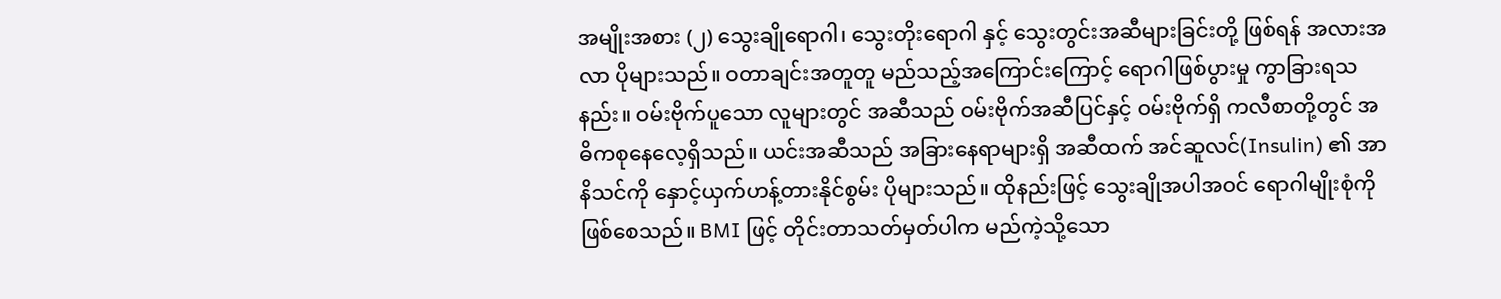အမျိုးအစား (၂) သွေးချိုရောဂါ၊ သွေးတိုးရောဂါ နှင့် သွေးတွင်းအဆီများခြင်းတို့ ဖြစ်ရန် အလားအလာ ပိုများသည်။ ဝတာချင်းအတူတူ မည်သည့်အကြောင်းကြောင့် ရောဂါဖြစ်ပွားမှု ကွာခြားရသနည်း။ ဝမ်းဗိုက်ပူသော လူများတွင် အဆီသည် ဝမ်းဗိုက်အဆီပြင်နှင့် ဝမ်းဗိုက်ရှိ ကလီစာတို့တွင် အဓိကစုနေလေ့ရှိသည်။ ယင်းအဆီသည် အခြားနေရာများရှိ အဆီထက် အင်ဆူလင်(Insulin) ၏ အာနိသင်ကို နှောင့်ယှက်ဟန့်တားနိုင်စွမ်း ပိုများသည်။ ထိုနည်းဖြင့် သွေးချိုအပါအဝင် ရောဂါမျိုးစုံကိုဖြစ်စေသည်။ BMI ဖြင့် တိုင်းတာသတ်မှတ်ပါက မည်ကဲ့သို့သော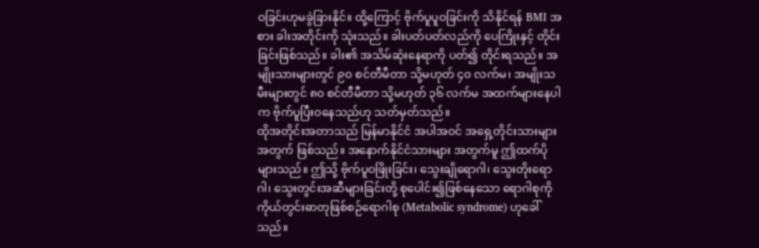ဝခြင်းဟုမခွဲခြားနိုင်။ ထို့ကြောင့် ဗိုက်ပူပူဝခြင်းကို သိနိုင်ရန် BMI အစား ခါးအတိုင်းကို သုံးသည်။ ခါးပတ်ပတ်လည်ကို ပေကြိုးနှင့် တိုင်းခြင်းဖြစ်သည်။ ခါး၏ အသိမ်ဆုံးနေရာကို ပတ်၍ တိုင်းရသည်။ အမျိုးသားများတွင် ၉၀ စင်တီမီတာ သို့မဟုတ် ၄၀ လက်မ၊ အမျိုးသမီးများတွင် ၈၀ စင်တီမီတာ သို့မဟုတ် ၃၆ လက်မ အထက်များနေပါက ဗိုက်ပူပြီးဝနေသည်ဟု သတ်မှတ်သည်။
ထိုအတိုင်းအတာသည် မြန်မာနိုင်ငံ အပါအဝင် အရှေ့တိုင်းသားများအတွက် ဖြစ်သည်။ အနောက်နိုင်ငံသားများ အတွက်မူ ဤထက်ပိုများသည်။ ဤသို့ ဗိုက်ပူဝဖြိုးခြင်း၊ သွေးချိုရောဂါ၊ သွေးတိုးရောဂါ၊ သွေးတွင်းအဆီများခြင်းတို့ စုပေါင်း၍ဖြစ်နေသော ရောဂါစုကို ကိုယ်တွင်းဓာတုဖြစ်စဉ်ရောဂါစု (Metabolic syndrome) ဟုခေါ်သည်။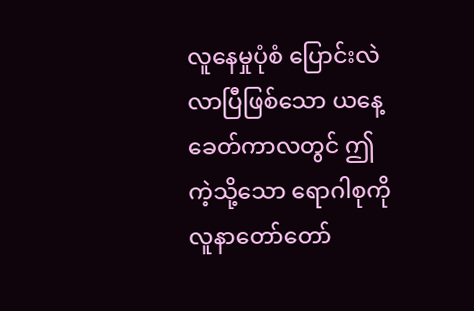လူနေမှုပုံစံ ပြောင်းလဲလာပြီဖြစ်သော ယနေ့ခေတ်ကာလတွင် ဤကဲ့သို့သော ရောဂါစုကို လူနာတော်တော်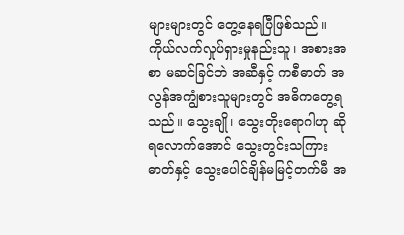များများတွင် တွေ့နေရပြီဖြစ်သည်။ ကိုယ်လက်လှုပ်ရှားမှုနည်းသူ၊ အစားအစာ မဆင်ခြင်ဘဲ အဆီနှင့် ကစီဓာတ် အလွန်အကျွံစားသူများတွင် အဓိကတွေ့ရသည်။ သွေးချို၊ သွေးတိုးရောဂါဟု ဆိုရလောက်အောင် သွေးတွင်းသကြားဓာတ်နှင့် သွေးပေါင်ချိန်မမြင့်တက်မီ အ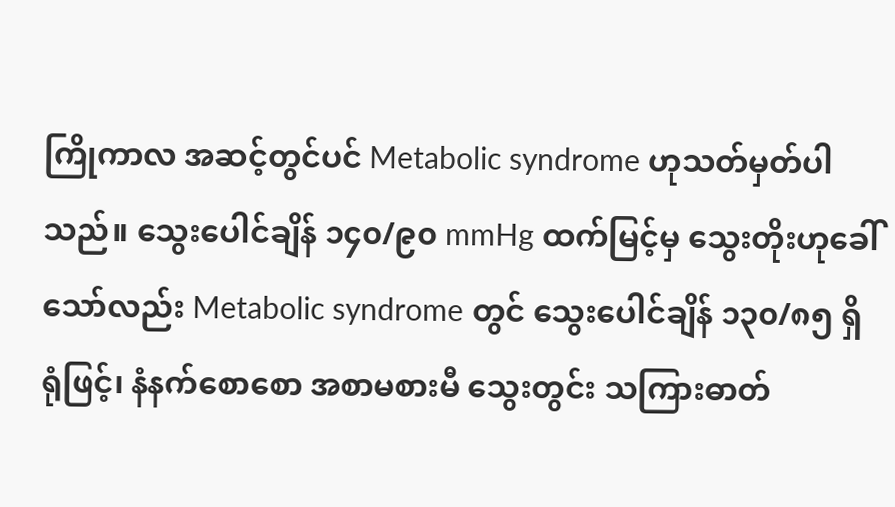ကြိုကာလ အဆင့်တွင်ပင် Metabolic syndrome ဟုသတ်မှတ်ပါသည်။ သွေးပေါင်ချိန် ၁၄၀/၉၀ mmHg ထက်မြင့်မှ သွေးတိုးဟုခေါ်သော်လည်း Metabolic syndrome တွင် သွေးပေါင်ချိန် ၁၃၀/၈၅ ရှိရုံဖြင့်၊ နံနက်စောစော အစာမစားမီ သွေးတွင်း သကြားဓာတ်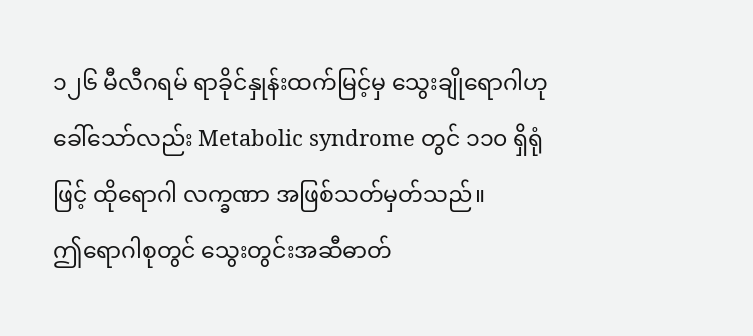၁၂၆ မီလီဂရမ် ရာခိုင်နှုန်းထက်မြင့်မှ သွေးချိုရောဂါဟုခေါ်သော်လည်း Metabolic syndrome တွင် ၁၁၀ ရှိရုံဖြင့် ထိုရောဂါ လက္ခဏာ အဖြစ်သတ်မှတ်သည်။
ဤရောဂါစုတွင် သွေးတွင်းအဆီဓာတ်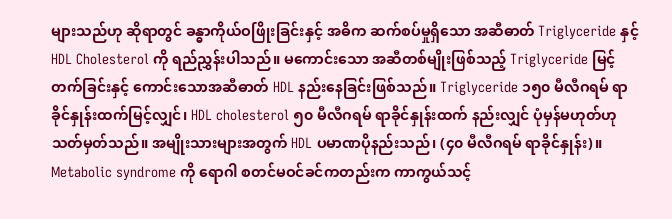များသည်ဟု ဆိုရာတွင် ခန္ဓာကိုယ်ဝဖြိုးခြင်းနှင့် အဓိက ဆက်စပ်မှုရှိသော အဆီဓာတ် Triglyceride နှင့် HDL Cholesterol ကို ရည်ညွှန်းပါသည်။ မကောင်းသော အဆီတစ်မျိုးဖြစ်သည့် Triglyceride မြင့်တက်ခြင်းနှင့် ကောင်းသောအဆီဓာတ် HDL နည်းနေခြင်းဖြစ်သည်။ Triglyceride ၁၅၀ မီလီဂရမ် ရာခိုင်နှုန်းထက်မြင့်လျှင်၊ HDL cholesterol ၅၀ မီလီဂရမ် ရာခိုင်နှုန်းထက် နည်းလျှင် ပုံမှန်မဟုတ်ဟုသတ်မှတ်သည်။ အမျိုးသားများအတွက် HDL ပမာဏပိုနည်းသည်၊ (၄၀ မီလီဂရမ် ရာခိုင်နှုန်း)။ Metabolic syndrome ကို ရောဂါ စတင်မဝင်ခင်ကတည်းက ကာကွယ်သင့်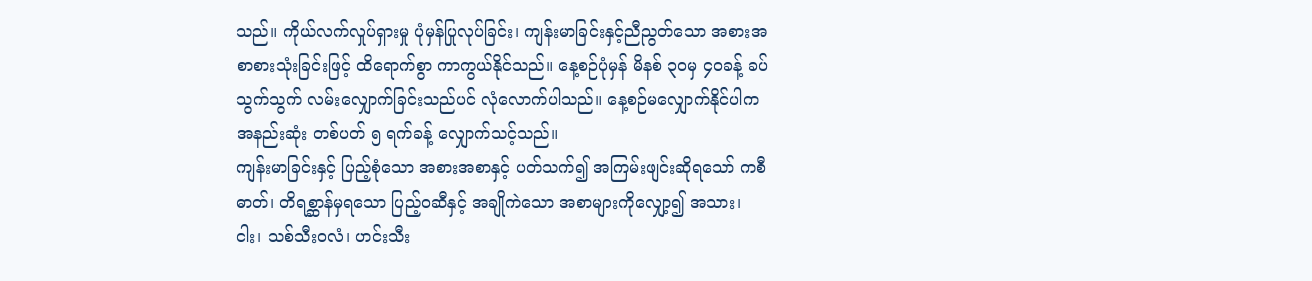သည်။ ကိုယ်လက်လှုပ်ရှားမှု ပုံမှန်ပြုလုပ်ခြင်း၊ ကျန်းမာခြင်းနှင့်ညီညွတ်သော အစားအစာစားသုံးခြင်းဖြင့် ထိရောက်စွာ ကာကွယ်နိုင်သည်။ နေ့စဉ်ပုံမှန် မိနစ် ၃၀မှ ၄၀ခန့် ခပ်သွက်သွက် လမ်းလျှောက်ခြင်းသည်ပင် လုံလောက်ပါသည်။ နေ့စဉ်မလျှောက်နိုင်ပါက အနည်းဆုံး တစ်ပတ် ၅ ရက်ခန့် လျှောက်သင့်သည်။
ကျန်းမာခြင်းနှင့် ပြည့်စုံသော အစားအစာနှင့် ပတ်သက်၍ အကြမ်းဖျင်းဆိုရသော် ကစီဓာတ်၊ တိရစ္ဆာန်မှရသော ပြည့်ဝဆီနှင့် အချိုကဲသော အစာများကိုလျှော့၍ အသား၊ ငါး၊ သစ်သီးဝလံ၊ ဟင်းသီး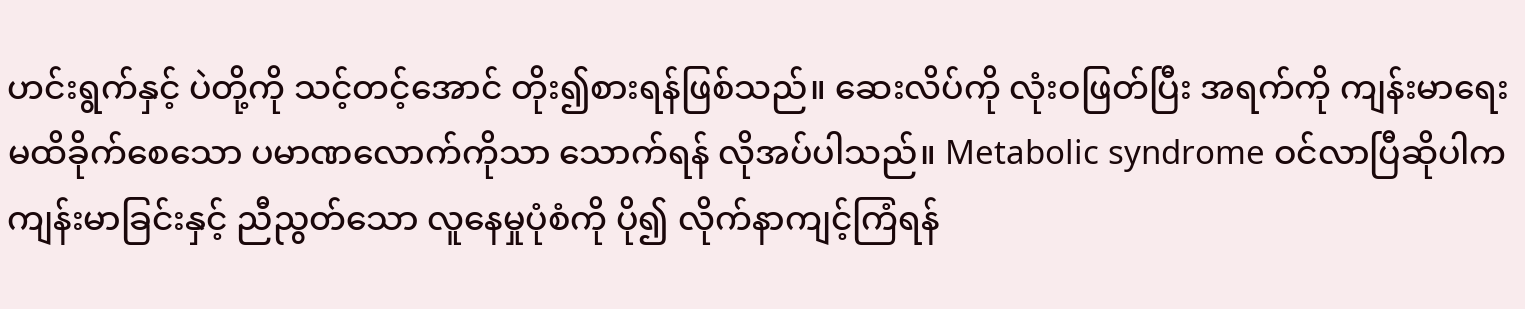ဟင်းရွက်နှင့် ပဲတို့ကို သင့်တင့်အောင် တိုး၍စားရန်ဖြစ်သည်။ ဆေးလိပ်ကို လုံးဝဖြတ်ပြီး အရက်ကို ကျန်းမာရေး မထိခိုက်စေသော ပမာဏလောက်ကိုသာ သောက်ရန် လိုအပ်ပါသည်။ Metabolic syndrome ဝင်လာပြီဆိုပါက ကျန်းမာခြင်းနှင့် ညီညွတ်သော လူနေမှုပုံစံကို ပို၍ လိုက်နာကျင့်ကြံရန်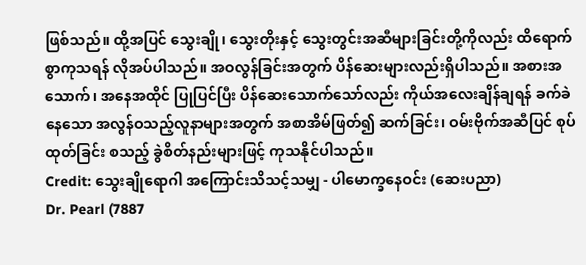ဖြစ်သည်။ ထို့အပြင် သွေးချို၊ သွေးတိုးနှင့် သွေးတွင်းအဆီများခြင်းတို့ကိုလည်း ထိရောက်စွာကုသရန် လိုအပ်ပါသည်။ အဝလွန်ခြင်းအတွက် ပိန်ဆေးများလည်းရှိပါသည်။ အစားအသောက်၊ အနေအထိုင် ပြုပြင်ပြီး ပိန်ဆေးသောက်သော်လည်း ကိုယ်အလေးချိန်ချရန် ခက်ခဲနေသော အလွန်ဝသည့်လူနာများအတွက် အစာအိမ်ဖြတ်၍ ဆက်ခြင်း၊ ဝမ်းဗိုက်အဆီပြင် စုပ်ထုတ်ခြင်း စသည့် ခွဲစိတ်နည်းများဖြင့် ကုသနိုင်ပါသည်။
Credit: သွေးချိုရောဂါ အကြောင်းသိသင့်သမျှ - ပါမောက္ခနေဝင်း (ဆေးပညာ)
Dr. Pearl (7887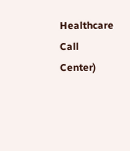Healthcare Call Center)